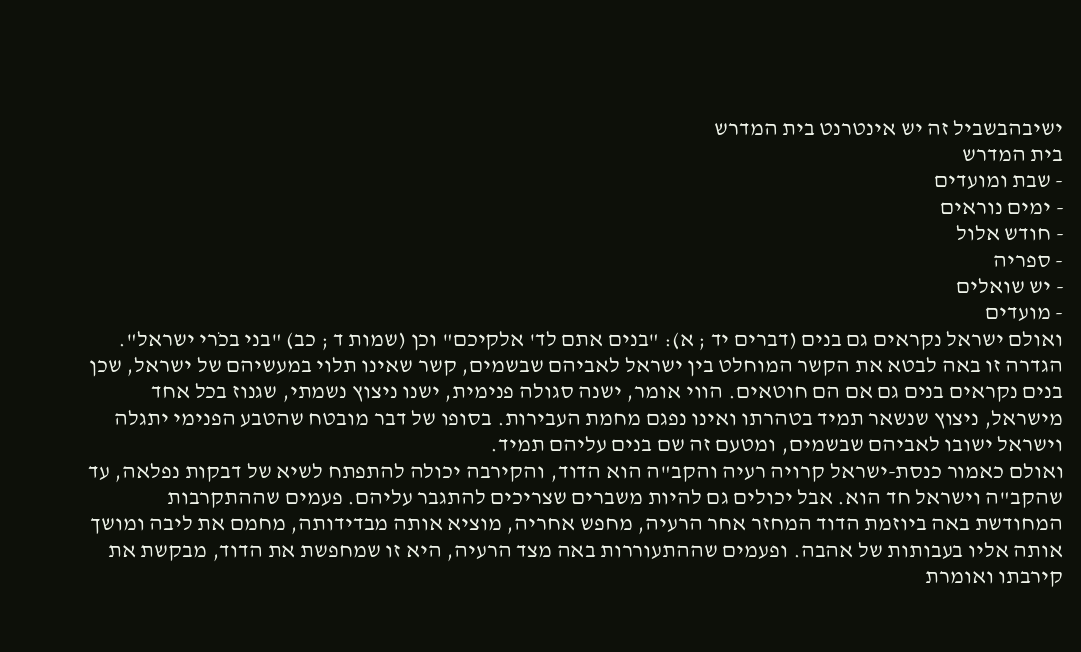ישיבהבשביל זה יש אינטרנט בית המדרש
בית המדרש
- שבת ומועדים
- ימים נוראים
- חודש אלול
- ספריה
- יש שואלים
- מועדים
ואולם ישראל נקראים גם בנים (דברים יד ; א): "בנים אתם לד' אלקיכם" וכן (שמות ד ; כב) "בני בכֹרי ישראל". הגדרה זו באה לבטא את הקשר המוחלט בין ישראל לאביהם שבשמים, קשר שאינו תלוי במעשיהם של ישראל, שכן בנים נקראים בנים גם אם הם חוטאים. הווי אומר, ישנה סגולה פנימית, ישנו ניצוץ נשמתי, שגנוז בכל אחד מישראל, ניצוץ שנשאר תמיד בטהרתו ואינו נפגם מחמת העבירות. בסופו של דבר מובטח שהטבע הפנימי יתגלה וישראל ישובו לאביהם שבשמים, ומטעם זה שם בנים עליהם תמיד.
ואולם כאמור כנסת-ישראל קרויה רעיה והקב"ה הוא הדוד, והקירבה יכולה להתפתח לשיא של דבקות נפלאה, עד שהקב"ה וישראל חד הוא. אבל יכולים גם להיות משברים שצריכים להתגבר עליהם. פעמים שההתקרבות המחודשת באה ביוזמת הדוד המחזר אחר הרעיה, מחפש אחריה, מוציא אותה מבדידותה, מחמם את ליבה ומושך אותה אליו בעבותות של אהבה. ופעמים שההתעוררות באה מצד הרעיה, היא זו שמחפשת את הדוד, מבקשת את קירבתו ואומרת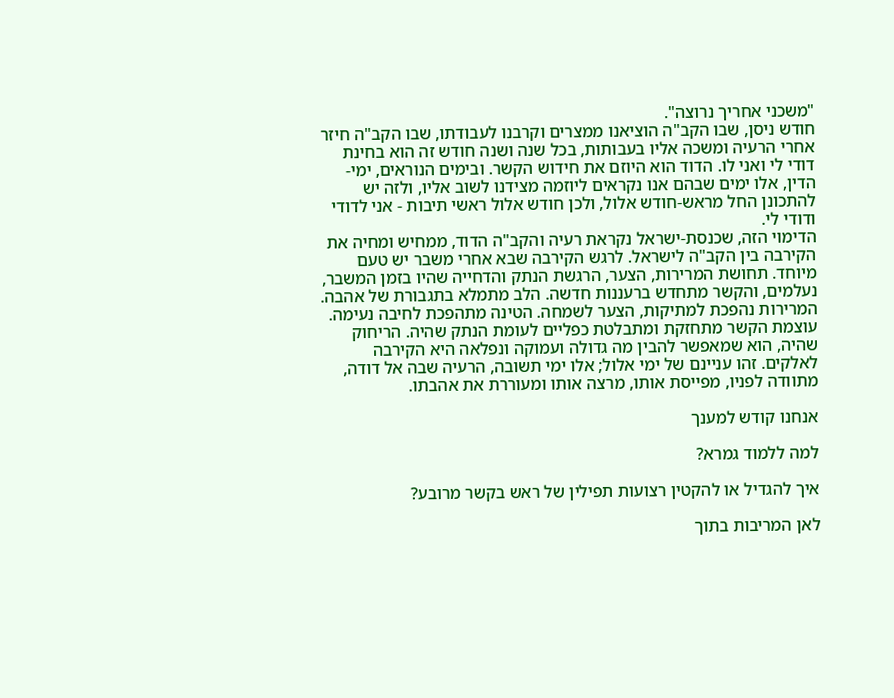"משכני אחריך נרוצה".
חודש ניסן, שבו הקב"ה הוציאנו ממצרים וקרבנו לעבודתו, שבו הקב"ה חיזר אחרי הרעיה ומשכה אליו בעבותות, בכל שנה ושנה חודש זה הוא בחינת דודי לי ואני לו. הדוד הוא היוזם את חידוש הקשר. ובימים הנוראים, ימי-הדין, אלו ימים שבהם אנו נקראים ליוזמה מצידנו לשוב אליו, ולזה יש להתכונן החל מראש-חודש אלול, ולכן חודש אלול ראשי תיבות - אני לדודי ודודי לי.
הדימוי הזה, שכנסת-ישראל נקראת רעיה והקב"ה הדוד, ממחיש ומחיה את הקירבה בין הקב"ה לישראל. לרגש הקירבה שבא אחרי משבר יש טעם מיוחד. תחושת המרירות, הצער, הרגשת הנתק והדחייה שהיו בזמן המשבר, נעלמים, והקשר מתחדש ברעננות חדשה. הלב מתמלא בתגבורת של אהבה. המרירות נהפכת למתיקות, הצער לשמחה. הטינה מתהפכת לחיבה נעימה. עוצמת הקשר מתחזקת ומתבלטת כפליים לעומת הנתק שהיה. הריחוק שהיה, הוא שמאפשר להבין מה גדולה ועמוקה ונפלאה היא הקירבה לאלקים. זהו עניינם של ימי אלול; אלו ימי תשובה, הרעיה שבה אל דודה, מתוודה לפניו, מפייסת אותו, מרצה אותו ומעוררת את אהבתו.

אנחנו קודש למענך

למה ללמוד גמרא?

איך להגדיל או להקטין רצועות תפילין של ראש בקשר מרובע?

לאן המריבות בתוך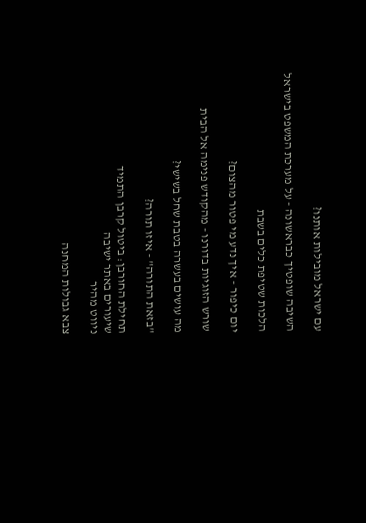עם ישראל מובילות אותנו?

השיבה שופטיך כבראשונה - על מערכת המשפט בישראל

הלכות שטיפת כלים בשבת

יום כיפור - איך נדע מי פטור מהצום?

שורש הזוגיות בדורנו - מהקודש פנימה אל הבית

מה עושים בעשרה בטבת שחל בשישי?

"בזאת התורה" - איזו תורה?

תחילת החורבן: ביטול קרבן התמיד
שיעורים באתר ישיבה
ניווט מהיר

צבא גבולות המחנה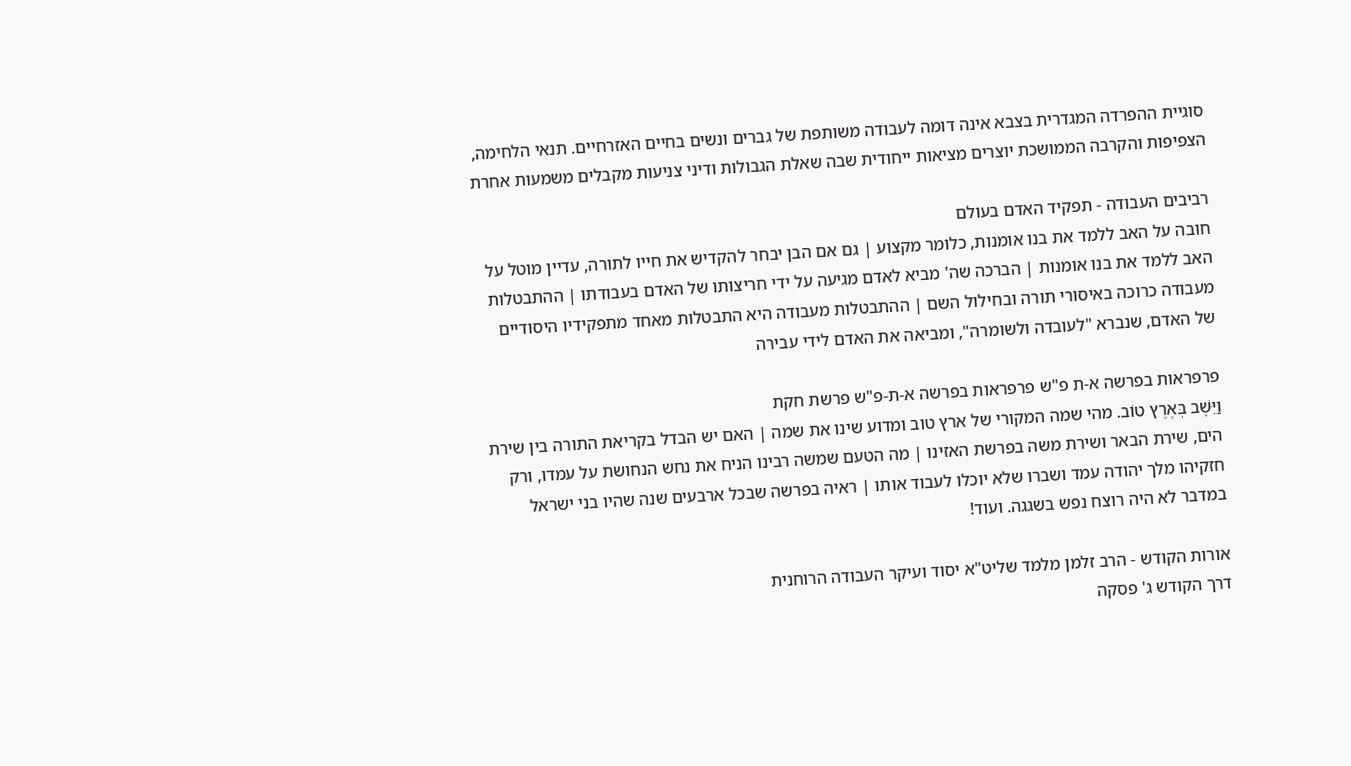סוגיית ההפרדה המגדרית בצבא אינה דומה לעבודה משותפת של גברים ונשים בחיים האזרחיים. תנאי הלחימה, הצפיפות והקרבה הממושכת יוצרים מציאות ייחודית שבה שאלת הגבולות ודיני צניעות מקבלים משמעות אחרת

רביבים העבודה - תפקיד האדם בעולם
חובה על האב ללמד את בנו אומנות, כלומר מקצוע | גם אם הבן יבחר להקדיש את חייו לתורה, עדיין מוטל על האב ללמד את בנו אומנות | הברכה שה' מביא לאדם מגיעה על ידי חריצותו של האדם בעבודתו | ההתבטלות מעבודה כרוכה באיסורי תורה ובחילול השם | ההתבטלות מעבודה היא התבטלות מאחד מתפקידיו היסודיים של האדם, שנברא "לעובדה ולשומרה", ומביאה את האדם לידי עבירה

פרפראות בפרשה א-ת פ"ש פרפראות בפרשה א-ת-פ"ש פרשת חקת
וַיֵּשֶׁב בְּאֶרֶץ טוֹב. מהי שמה המקורי של ארץ טוב ומדוע שינו את שמה | האם יש הבדל בקריאת התורה בין שירת הים, שירת הבאר ושירת משה בפרשת האזינו | מה הטעם שמשה רבינו הניח את נחש הנחושת על עמדו, ורק חזקיהו מלך יהודה עמד ושברו שלא יוכלו לעבוד אותו | ראיה בפרשה שבכל ארבעים שנה שהיו בני ישראל במדבר לא היה רוצח נפש בשגגה. ועוד!

אורות הקודש - הרב זלמן מלמד שליט"א יסוד ועיקר העבודה הרוחנית
דרך הקודש ג' פסקה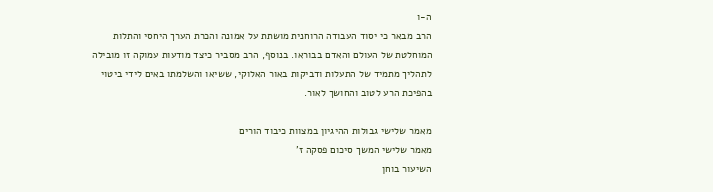ה-ו
הרב מבאר כי יסוד העבודה הרוחנית מושתת על אמונה והכרת הערך היחסי והתלות המוחלטת של העולם והאדם בבוראו. בנוסף, הרב מסביר כיצד מודעות עמוקה זו מובילה לתהליך מתמיד של התעלות ודביקות באור האלוקי, ששיאו והשלמתו באים לידי ביטוי בהפיכת הרע לטוב והחושך לאור.

מאמר שלישי גבולות ההיגיון במצוות כיבוד הורים
מאמר שלישי המשך סיכום פסקה ז'
השיעור בוחן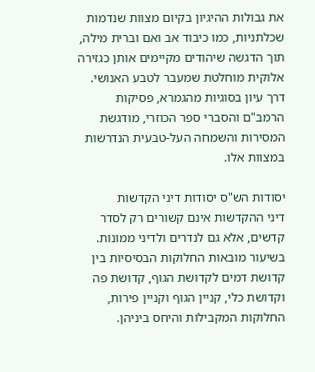את גבולות ההיגיון בקיום מצוות שנדמות שכלתניות, כמו כיבוד אב ואם וברית מילה, תוך הדגשה שיהודים מקיימים אותן כגזירה אלוקית מוחלטת שמעבר לטבע האנושי. דרך עיון בסוגיות מהגמרא, פסיקות הרמב"ם והסברי ספר הכוזרי, מודגשת המסירות והשמחה העל-טבעית הנדרשות במצוות אלו.

יסודות הש"ס יסודות דיני הקדשות
דיני ההקדשות אינם קשורים רק לסדר קדשים, אלא גם לנדרים ולדיני ממונות. בשיעור מובאות החלוקות הבסיסיות בין קדושת דמים לקדושת הגוף, קדושת פה וקדושת כלי, קניין הגוף וקניין פירות, החלוקות המקבילות והיחס ביניהן.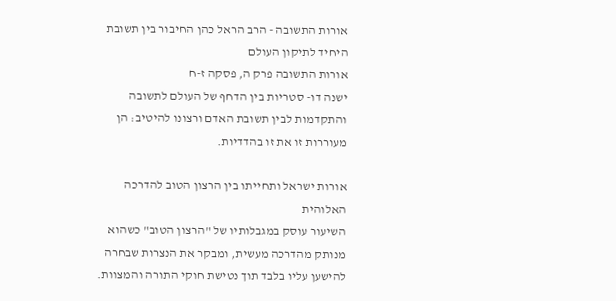אורות התשובה - הרב הראל כהן החיבור בין תשובת היחיד לתיקון העולם
אורות התשובה פרק ה, פסקה ז-ח
ישנה דו- סטריות בין הדחף של העולם לתשובה והתקדמות לבין תשובת האדם ורצונו להיטיב: הן מעוררות זו את זו בהדדיות.

אורות ישראל ותחייתו בין הרצון הטוב להדרכה האלוהית
השיעור עוסק במגבלותיו של "הרצון הטוב" כשהוא מנותק מהדרכה מעשית, ומבקר את הנצרות שבחרה להישען עליו בלבד תוך נטישת חוקי התורה והמצוות.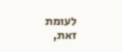לעומת זאת,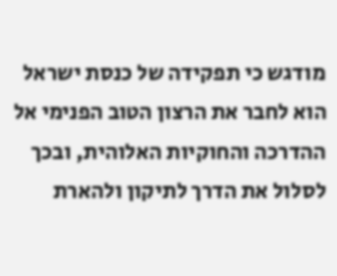מודגש כי תפקידה של כנסת ישראל הוא לחבר את הרצון הטוב הפנימי אל ההדרכה והחוקיות האלוהית, ובכך לסלול את הדרך לתיקון ולהארת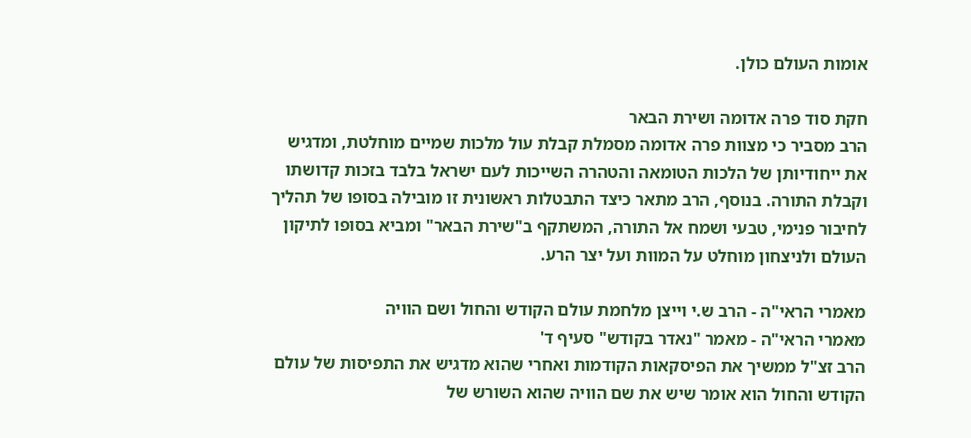אומות העולם כולן.

חקת סוד פרה אדומה ושירת הבאר
הרב מסביר כי מצוות פרה אדומה מסמלת קבלת עול מלכות שמיים מוחלטת, ומדגיש את ייחודיותן של הלכות הטומאה והטהרה השייכות לעם ישראל בלבד בזכות קדושתו וקבלת התורה. בנוסף, הרב מתאר כיצד התבטלות ראשונית זו מובילה בסופו של תהליך לחיבור פנימי, טבעי ושמח אל התורה, המשתקף ב"שירת הבאר" ומביא בסופו לתיקון העולם ולניצחון מוחלט על המוות ועל יצר הרע.

מאמרי הראי"ה - הרב ש.י וייצן מלחמת עולם הקודש והחול ושם הוויה
מאמרי הראי"ה - מאמר "נאדר בקודש" סעיף ד'
הרב זצ"ל ממשיך את הפיסקאות הקודמות ואחרי שהוא מדגיש את התפיסות של עולם הקודש והחול הוא אומר שיש את שם הוויה שהוא השורש של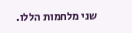שני מלחמות הללו.